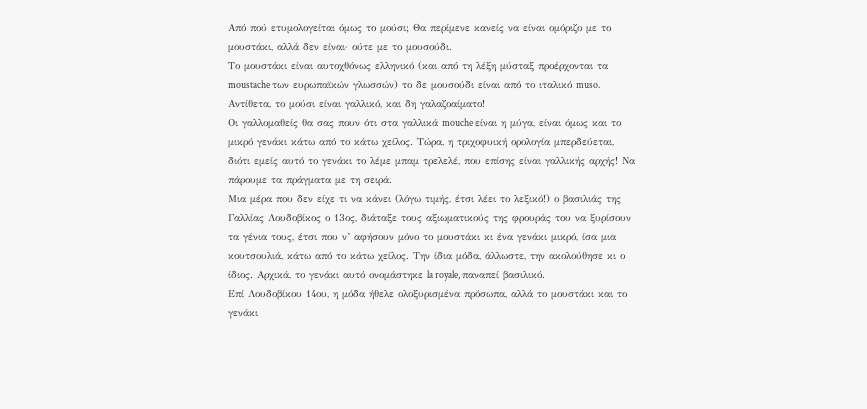Από πού ετυμολογείται όμως το μούσι; Θα περίμενε κανείς να είναι ομόριζο με το μουστάκι, αλλά δεν είναι· ούτε με το μουσούδι.
Το μουστάκι είναι αυτοχθόνως ελληνικό (και από τη λέξη μύσταξ προέρχονται τα moustache των ευρωπαϊκών γλωσσών) το δε μουσούδι είναι από το ιταλικό muso. Αντίθετα, το μούσι είναι γαλλικό, και δη γαλαζοαίματο!
Οι γαλλομαθείς θα σας πουν ότι στα γαλλικά mouche είναι η μύγα, είναι όμως και το μικρό γενάκι κάτω από το κάτω χείλος. Τώρα, η τριχοφυική ορολογία μπερδεύεται, διότι εμείς αυτό το γενάκι το λέμε μπαμ τρελελέ, που επίσης είναι γαλλικής αρχής! Να πάρουμε τα πράγματα με τη σειρά.
Μια μέρα που δεν είχε τι να κάνει (λόγω τιμής, έτσι λέει το λεξικό!) ο βασιλιάς της Γαλλίας Λουδοβίκος ο 13ος, διάταξε τους αξιωματικούς της φρουράς του να ξυρίσουν τα γένια τους, έτσι που ν’ αφήσουν μόνο το μουστάκι κι ένα γενάκι μικρό, ίσα μια κουτσουλιά, κάτω από το κάτω χείλος. Την ίδια μόδα, άλλωστε, την ακολούθησε κι ο ίδιος. Αρχικά, το γενάκι αυτό ονομάστηκε la royale, παναπεί βασιλικό.
Επί Λουδοβίκου 14ου, η μόδα ήθελε ολοξυρισμένα πρόσωπα, αλλά το μουστάκι και το γενάκι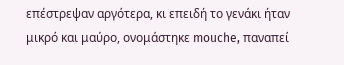επέστρεψαν αργότερα, κι επειδή το γενάκι ήταν μικρό και μαύρο, ονομάστηκε mouche, παναπεί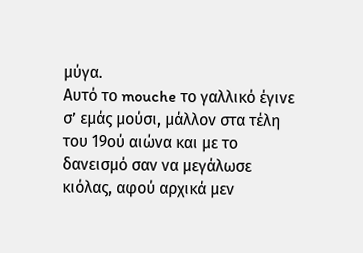μύγα.
Αυτό το mouche το γαλλικό έγινε σ’ εμάς μούσι, μάλλον στα τέλη του 19ού αιώνα και με το δανεισμό σαν να μεγάλωσε κιόλας, αφού αρχικά μεν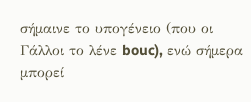σήμαινε το υπογένειο (που οι Γάλλοι το λένε bouc), ενώ σήμερα μπορεί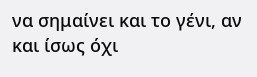να σημαίνει και το γένι, αν και ίσως όχι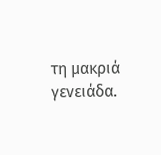τη μακριά γενειάδα.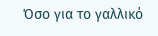Όσο για το γαλλικό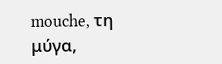mouche, τη μύγα,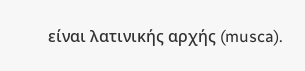είναι λατινικής αρχής (musca).